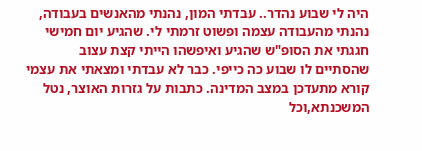היה לי שבוע נהדר.. עבדתי המון, נהנתי מהאנשים בעבודה, נהנתי מהעבודה עצמה ופשוט זרמתי לי. שהגיע יום חמישי חגגתי את הסופ"ש שהגיע ואיפשהו הייתי קצת עצוב שהסתיים לו שבוע כה כייפי. כבר לא עבדתי ומצאתי את עצמי קורא מתעדכן במצב המדינה. כתבות על גזרות האוצר, נטל המשכנתא,וכל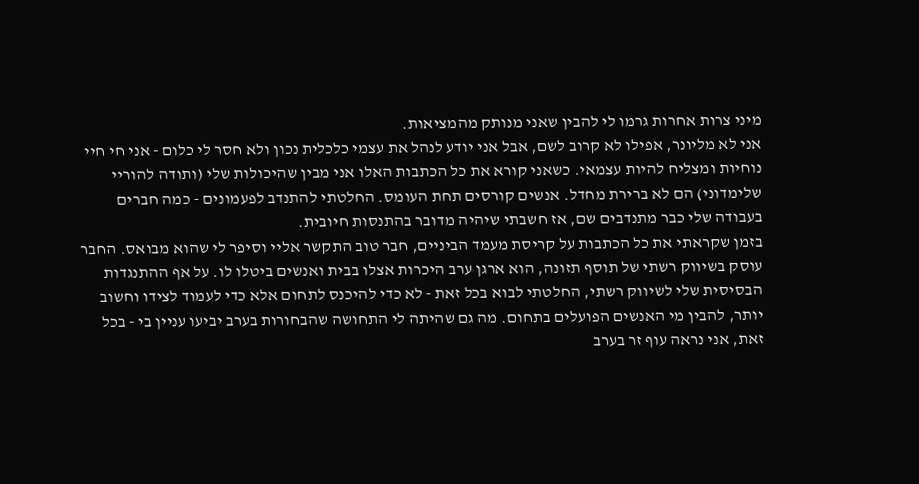מיני צרות אחרות גרמו לי להבין שאני מנותק מהמציאות.
אני לא מליונר, אפילו לא קרוב לשם, אבל אני יודע לנהל את עצמי כלכלית נכון ולא חסר לי כלום - אני חי חיי נוחיות ומצליח להיות עצמאי. כשאני קורא את כל הכתבות האלו אני מבין שהיכולות שלי (ותודה להוריי שלימדוני) הם לא ברירת מחדל. אנשים קורסים תחת העומס. החלטתי להתנדב לפעמונים - כמה חברים בעבודה שלי כבר מתנדבים שם, אז חשבתי שיהיה מדובר בהתנסות חיובית.
בזמן שקראתי את כל הכתבות על קריסת מעמד הביניים, חבר טוב התקשר אליי וסיפר לי שהוא מבואס. החבר עוסק בשיווק רשתי של תוסף תזונה, הוא ארגן ערב היכרות אצלו בבית ואנשים ביטלו לו. על אף ההתנגדות הבסיסית שלי לשיווק רשתי, החלטתי לבוא בכל זאת - לא כדי להיכנס לתחום אלא כדי לעמוד לצידו וחשוב יותר, להבין מי האנשים הפועלים בתחום. מה גם שהיתה לי התחושה שהבחורות בערב יביעו עניין בי - בכל זאת, אני נראה עוף זר בערב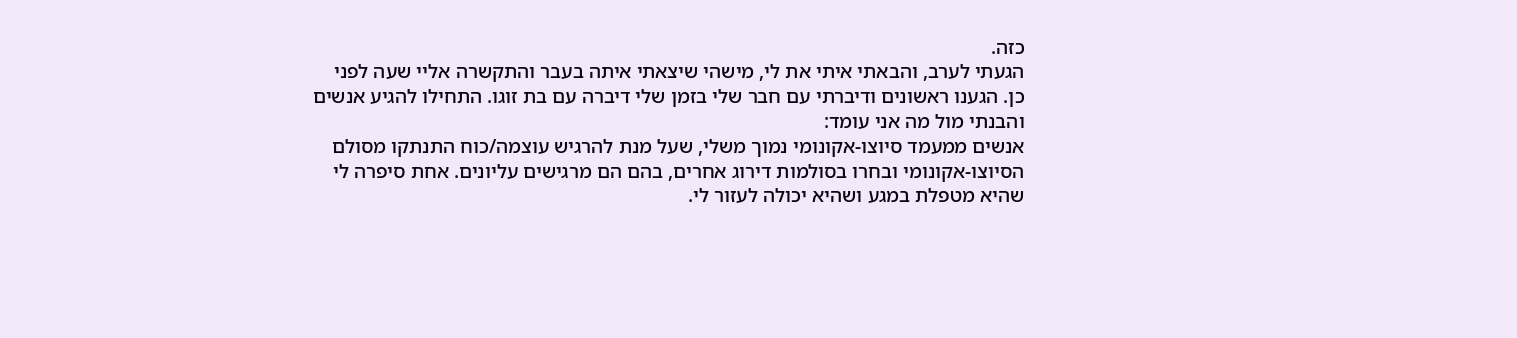כזה.
הגעתי לערב, והבאתי איתי את לי, מישהי שיצאתי איתה בעבר והתקשרה אליי שעה לפני כן. הגענו ראשונים ודיברתי עם חבר שלי בזמן שלי דיברה עם בת זוגו. התחילו להגיע אנשים והבנתי מול מה אני עומד:
אנשים ממעמד סיוצו-אקונומי נמוך משלי, שעל מנת להרגיש עוצמה/כוח התנתקו מסולם הסיוצו-אקונומי ובחרו בסולמות דירוג אחרים, בהם הם מרגישים עליונים. אחת סיפרה לי שהיא מטפלת במגע ושהיא יכולה לעזור לי.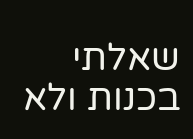שאלתי בכנות ולא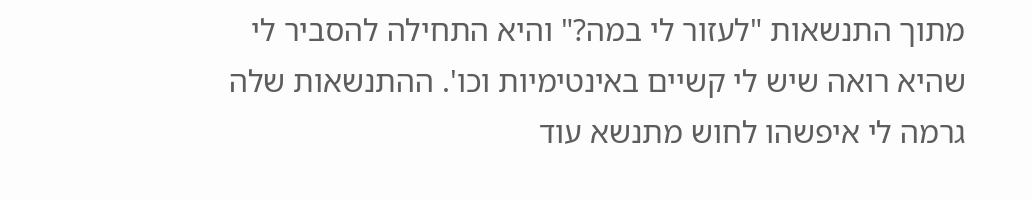מתוך התנשאות "לעזור לי במה?" והיא התחילה להסביר לי שהיא רואה שיש לי קשיים באינטימיות וכו'. ההתנשאות שלה גרמה לי איפשהו לחוש מתנשא עוד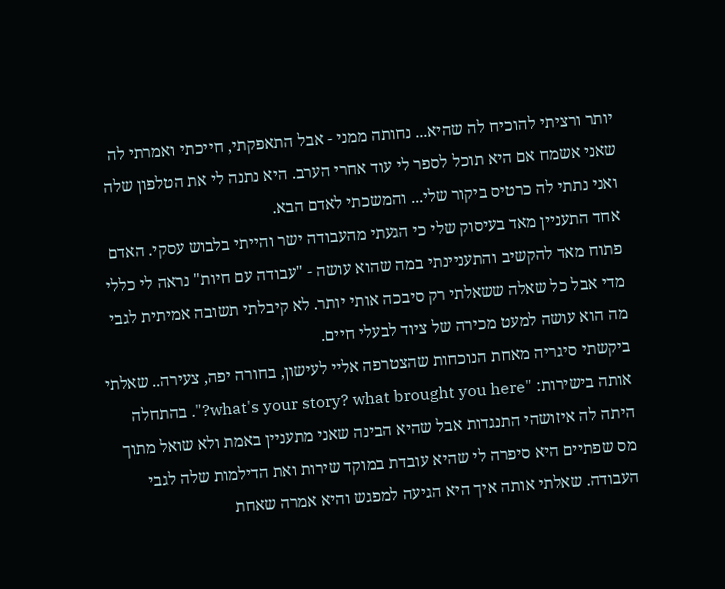יותר ורציתי להוכיח לה שהיא... נחותה ממני - אבל התאפקתי, חייכתי ואמרתי לה שאני אשמח אם היא תוכל לספר לי עוד אחרי הערב. היא נתנה לי את הטלפון שלה ואני נתתי לה כרטיס ביקור שלי... והמשכתי לאדם הבא.
אחד התעניין מאד בעיסוק שלי כי הגעתי מהעבודה ישר והייתי בלבוש עסקי. האדם פתוח מאד להקשיב והתעניינתי במה שהוא עושה - "עבודה עם חיות" נראה לי כללי מדי אבל כל שאלה ששאלתי רק סיבכה אותי יותר. לא קיבלתי תשובה אמיתית לגבי מה הוא עושה למעט מכירה של ציוד לבעלי חיים.
ביקשתי סיגריה מאחת הנוכחות שהצטרפה אליי לעישון, בחורה יפה, צעירה.. שאלתי אותה בישירות: "what's your story? what brought you here?". בהתחלה היתה לה איזושהי התנגדות אבל שהיא הבינה שאני מתעניין באמת ולא שואל מתוך מס שפתיים היא סיפרה לי שהיא עובדת במוקד שירות ואת הדילמות שלה לגבי העבודה. שאלתי אותה איך היא הגיעה למפגש והיא אמרה שאחת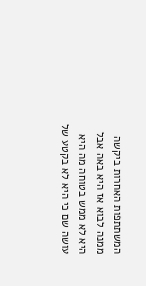המשתתפות האחרות ביקשה ממנה לבוא אז היא באה אבל היא לא ממש בטוחה מה היא עושה שם כי היא לא בקטע של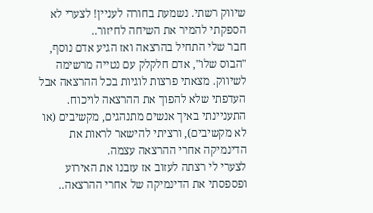שיווק רשתי. נשמעת בחורה לעניין! לצערי לא הספקתי להמיר את השיחה לחיזור..
חבר שלי התחיל בהרצאה ואז הגיע אדם נוסף, "הבוס שלו", אדם חלקלק עם נטייה מרשימה לשיווק. מצאתי פרצות לוגיות בכל ההרצאה אבל העדפתי שלא להפוך את ההרצאה לויכוח. התעניינתי באיך אנשים מתנהגים, מקשיבים (או לא מקשיבים), ורציתי להישאר לראות את הדינמיקה אחרי ההרצאה עצמה.
לצערי לי רצתה לעזוב אז עזבנו את האירוע ופספסתי את הדינמיקה של אחרי ההרצאה..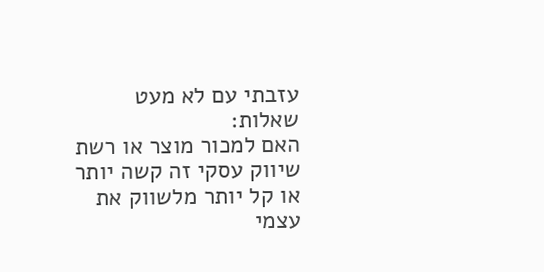עזבתי עם לא מעט שאלות:
האם למכור מוצר או רשת שיווק עסקי זה קשה יותר או קל יותר מלשווק את עצמי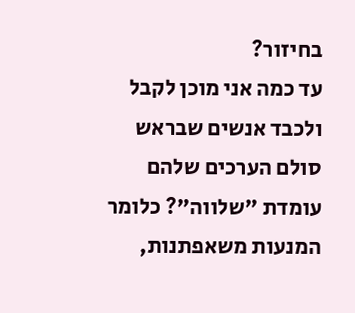בחיזור?
עד כמה אני מוכן לקבל ולכבד אנשים שבראש סולם הערכים שלהם עומדת "שלווה"? כלומר המנעות משאפתנות,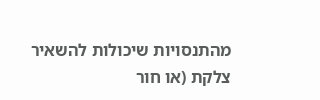מהתנסויות שיכולות להשאיר צלקת (או חור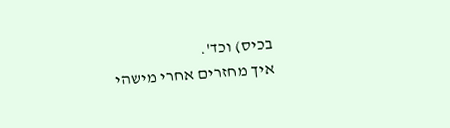בכיס) וכד'.
איך מחזרים אחרי מישהי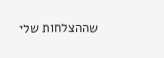שההצלחות שלי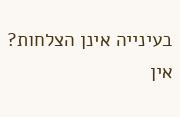בעינייה אינן הצלחות?
אין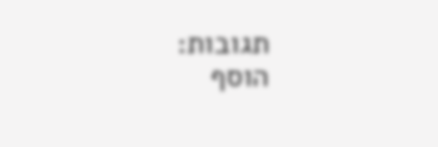תגובות:
הוסף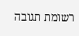רשומת תגובה